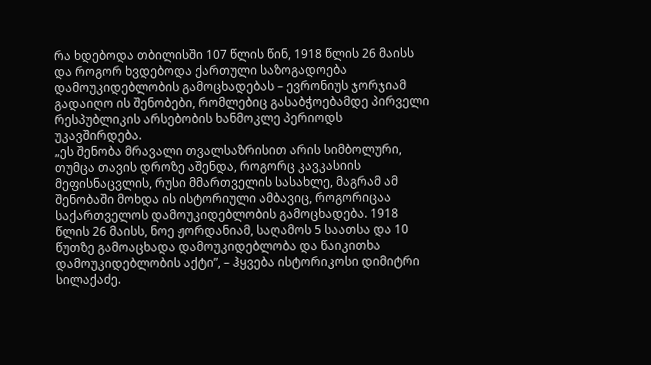რა ხდებოდა თბილისში 107 წლის წინ, 1918 წლის 26 მაისს და როგორ ხვდებოდა ქართული საზოგადოება დამოუკიდებლობის გამოცხადებას – ევრონიუს ჯორჯიამ გადაიღო ის შენობები, რომლებიც გასაბჭოებამდე პირველი რესპუბლიკის არსებობის ხანმოკლე პერიოდს უკავშირდება.
„ეს შენობა მრავალი თვალსაზრისით არის სიმბოლური, თუმცა თავის დროზე აშენდა, როგორც კავკასიის მეფისნაცვლის, რუსი მმართველის სასახლე, მაგრამ ამ შენობაში მოხდა ის ისტორიული ამბავიც, როგორიცაა საქართველოს დამოუკიდებლობის გამოცხადება. 1918 წლის 26 მაისს, ნოე ჟორდანიამ, საღამოს 5 საათსა და 10 წუთზე გამოაცხადა დამოუკიდებლობა და წაიკითხა დამოუკიდებლობის აქტი”, – ჰყვება ისტორიკოსი დიმიტრი სილაქაძე.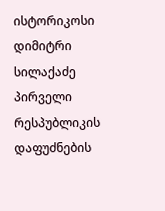ისტორიკოსი დიმიტრი სილაქაძე პირველი რესპუბლიკის დაფუძნების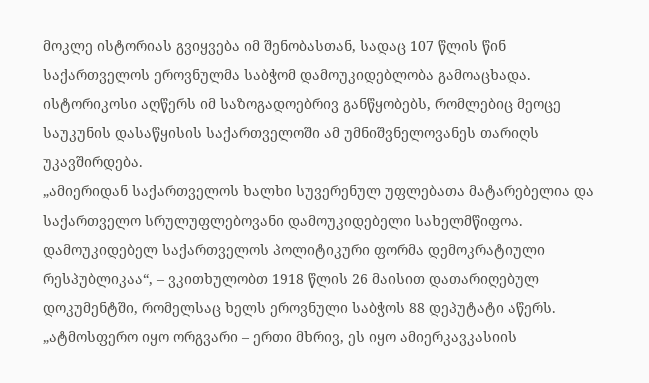მოკლე ისტორიას გვიყვება იმ შენობასთან, სადაც 107 წლის წინ საქართველოს ეროვნულმა საბჭომ დამოუკიდებლობა გამოაცხადა. ისტორიკოსი აღწერს იმ საზოგადოებრივ განწყობებს, რომლებიც მეოცე საუკუნის დასაწყისის საქართველოში ამ უმნიშვნელოვანეს თარიღს უკავშირდება.
„ამიერიდან საქართველოს ხალხი სუვერენულ უფლებათა მატარებელია და საქართველო სრულუფლებოვანი დამოუკიდებელი სახელმწიფოა. დამოუკიდებელ საქართველოს პოლიტიკური ფორმა დემოკრატიული რესპუბლიკაა“, – ვკითხულობთ 1918 წლის 26 მაისით დათარიღებულ დოკუმენტში, რომელსაც ხელს ეროვნული საბჭოს 88 დეპუტატი აწერს.
„ატმოსფერო იყო ორგვარი – ერთი მხრივ, ეს იყო ამიერკავკასიის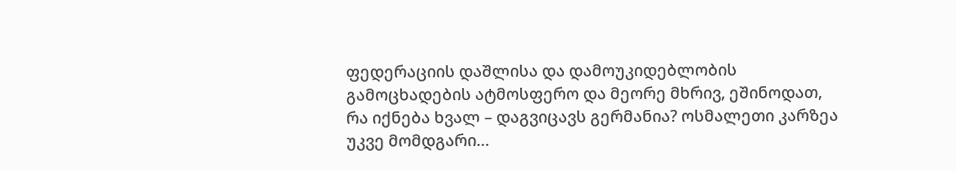ფედერაციის დაშლისა და დამოუკიდებლობის გამოცხადების ატმოსფერო და მეორე მხრივ, ეშინოდათ, რა იქნება ხვალ – დაგვიცავს გერმანია? ოსმალეთი კარზეა უკვე მომდგარი…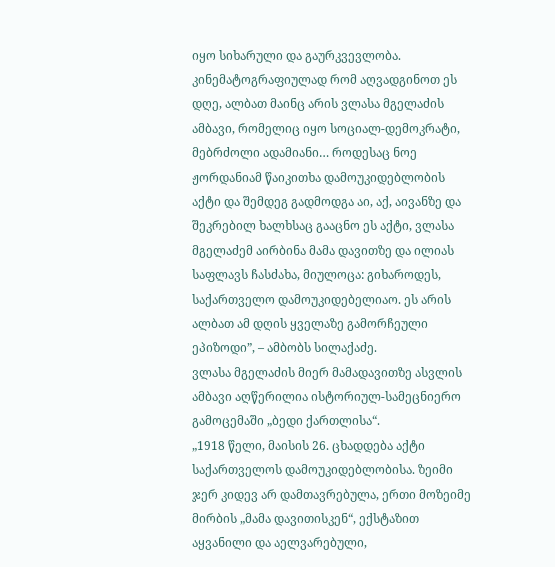იყო სიხარული და გაურკვევლობა. კინემატოგრაფიულად რომ აღვადგინოთ ეს დღე, ალბათ მაინც არის ვლასა მგელაძის ამბავი, რომელიც იყო სოციალ-დემოკრატი, მებრძოლი ადამიანი… როდესაც ნოე ჟორდანიამ წაიკითხა დამოუკიდებლობის აქტი და შემდეგ გადმოდგა აი, აქ, აივანზე და შეკრებილ ხალხსაც გააცნო ეს აქტი, ვლასა მგელაძემ აირბინა მამა დავითზე და ილიას საფლავს ჩასძახა, მიულოცა: გიხაროდეს, საქართველო დამოუკიდებელიაო. ეს არის ალბათ ამ დღის ყველაზე გამორჩეული ეპიზოდი”, – ამბობს სილაქაძე.
ვლასა მგელაძის მიერ მამადავითზე ასვლის ამბავი აღწერილია ისტორიულ-სამეცნიერო გამოცემაში „ბედი ქართლისა“.
„1918 წელი, მაისის 26. ცხადდება აქტი საქართველოს დამოუკიდებლობისა. ზეიმი ჯერ კიდევ არ დამთავრებულა, ერთი მოზეიმე მირბის „მამა დავითისკენ“, ექსტაზით აყვანილი და აელვარებული,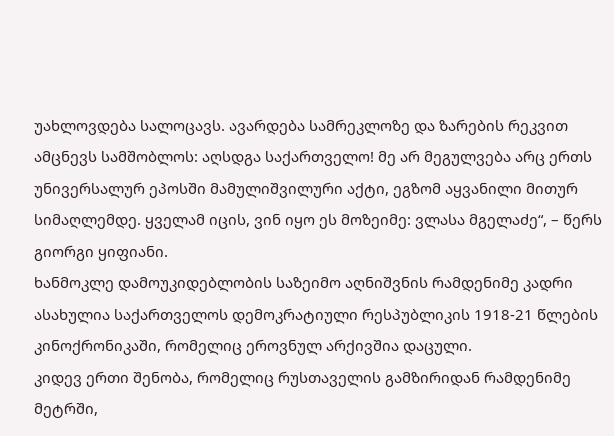უახლოვდება სალოცავს. ავარდება სამრეკლოზე და ზარების რეკვით ამცნევს სამშობლოს: აღსდგა საქართველო! მე არ მეგულვება არც ერთს უნივერსალურ ეპოსში მამულიშვილური აქტი, ეგზომ აყვანილი მითურ სიმაღლემდე. ყველამ იცის, ვინ იყო ეს მოზეიმე: ვლასა მგელაძე“, – წერს გიორგი ყიფიანი.
ხანმოკლე დამოუკიდებლობის საზეიმო აღნიშვნის რამდენიმე კადრი ასახულია საქართველოს დემოკრატიული რესპუბლიკის 1918-21 წლების კინოქრონიკაში, რომელიც ეროვნულ არქივშია დაცული.
კიდევ ერთი შენობა, რომელიც რუსთაველის გამზირიდან რამდენიმე მეტრში,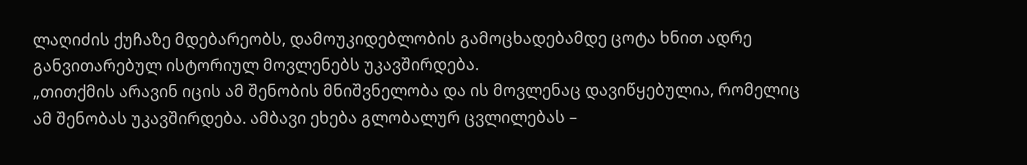ლაღიძის ქუჩაზე მდებარეობს, დამოუკიდებლობის გამოცხადებამდე ცოტა ხნით ადრე განვითარებულ ისტორიულ მოვლენებს უკავშირდება.
„თითქმის არავინ იცის ამ შენობის მნიშვნელობა და ის მოვლენაც დავიწყებულია, რომელიც ამ შენობას უკავშირდება. ამბავი ეხება გლობალურ ცვლილებას –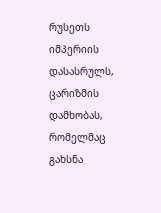რუსეთს იმპერიის დასასრულს, ცარიზმის დამხობას, რომელმაც გახსნა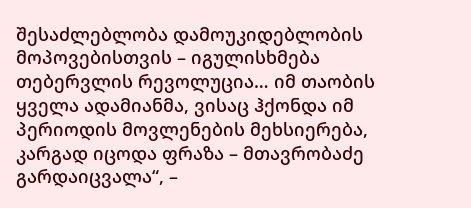შესაძლებლობა დამოუკიდებლობის მოპოვებისთვის – იგულისხმება თებერვლის რევოლუცია… იმ თაობის ყველა ადამიანმა, ვისაც ჰქონდა იმ პერიოდის მოვლენების მეხსიერება, კარგად იცოდა ფრაზა – მთავრობაძე გარდაიცვალა“, –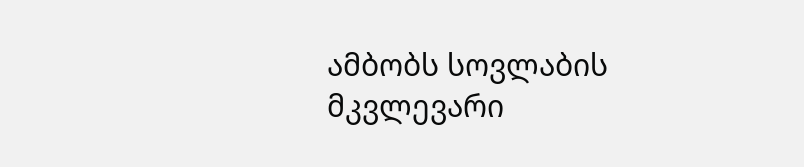ამბობს სოვლაბის მკვლევარი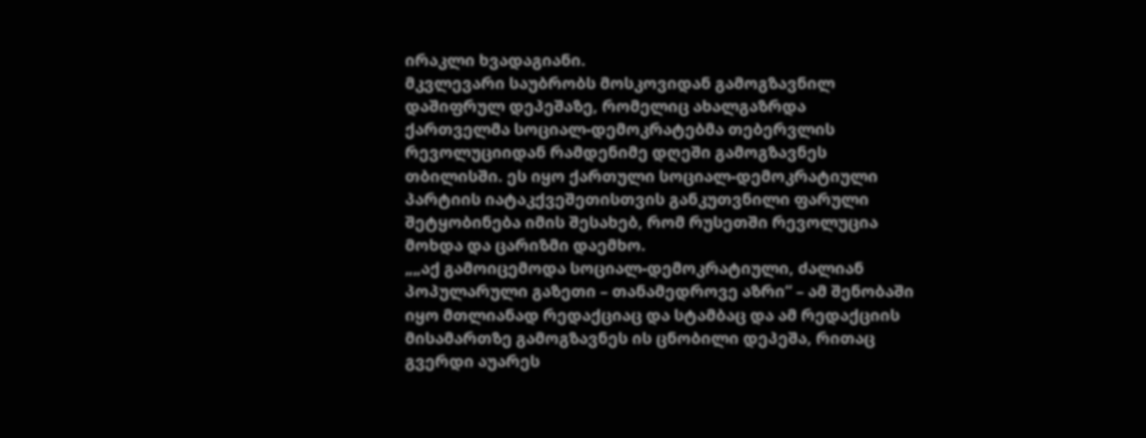ირაკლი ხვადაგიანი.
მკვლევარი საუბრობს მოსკოვიდან გამოგზავნილ დაშიფრულ დეპეშაზე, რომელიც ახალგაზრდა ქართველმა სოციალ-დემოკრატებმა თებერვლის რევოლუციიდან რამდენიმე დღეში გამოგზავნეს თბილისში. ეს იყო ქართული სოციალ-დემოკრატიული პარტიის იატაკქვეშეთისთვის განკუთვნილი ფარული შეტყობინება იმის შესახებ, რომ რუსეთში რევოლუცია მოხდა და ცარიზმი დაემხო.
„„აქ გამოიცემოდა სოციალ-დემოკრატიული, ძალიან პოპულარული გაზეთი – თანამედროვე აზრი“ – ამ შენობაში იყო მთლიანად რედაქციაც და სტამბაც და ამ რედაქციის მისამართზე გამოგზავნეს ის ცნობილი დეპეშა, რითაც გვერდი აუარეს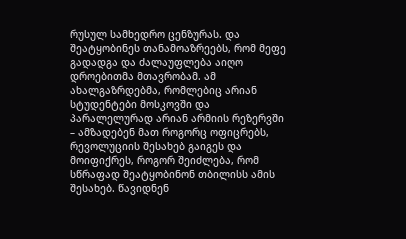რუსულ სამხედრო ცენზურას. და შეატყობინეს თანამოაზრეებს, რომ მეფე გადადგა და ძალაუფლება აიღო დროებითმა მთავრობამ. ამ ახალგაზრდებმა, რომლებიც არიან სტუდენტები მოსკოვში და პარალელურად არიან არმიის რეზერვში – ამზადებენ მათ როგორც ოფიცრებს, რევოლუციის შესახებ გაიგეს და მოიფიქრეს, როგორ შეიძლება, რომ სწრაფად შეატყობინონ თბილისს ამის შესახებ. წავიდნენ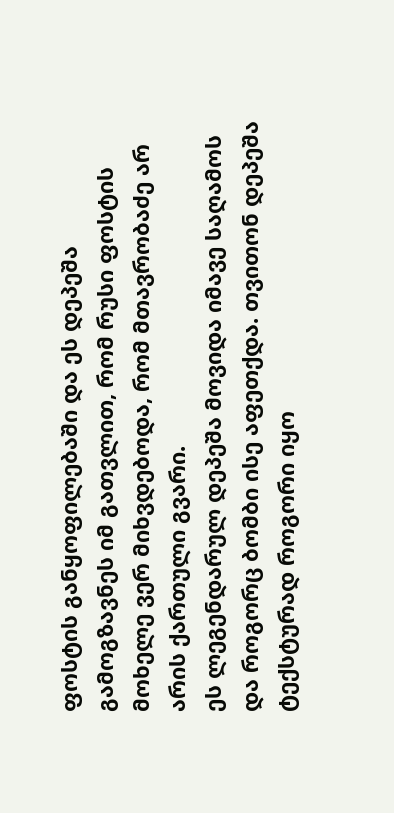ფოსტის განყოფილებაში და ეს დეპეშა გამოგზავნეს იმ გათვლით, რომ რუსი ფოსტის მოხელე ვერ მიხვდებოდა, რომ მთავრობაძე არ არის ქართული გვარი.
ეს ლეგენდარულ დეპეშა მოვიდა იმავე საღამოს და როგორც ბომბი ისე აფეთქდა. თვითონ დეპეშა ტექსტურად როგორი იყო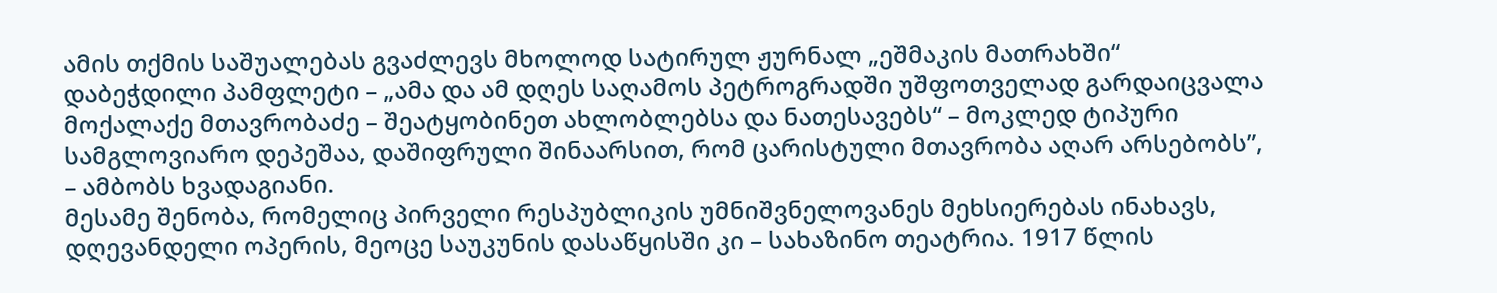ამის თქმის საშუალებას გვაძლევს მხოლოდ სატირულ ჟურნალ „ეშმაკის მათრახში“ დაბეჭდილი პამფლეტი – „ამა და ამ დღეს საღამოს პეტროგრადში უშფოთველად გარდაიცვალა მოქალაქე მთავრობაძე – შეატყობინეთ ახლობლებსა და ნათესავებს“ – მოკლედ ტიპური სამგლოვიარო დეპეშაა, დაშიფრული შინაარსით, რომ ცარისტული მთავრობა აღარ არსებობს”, – ამბობს ხვადაგიანი.
მესამე შენობა, რომელიც პირველი რესპუბლიკის უმნიშვნელოვანეს მეხსიერებას ინახავს, დღევანდელი ოპერის, მეოცე საუკუნის დასაწყისში კი – სახაზინო თეატრია. 1917 წლის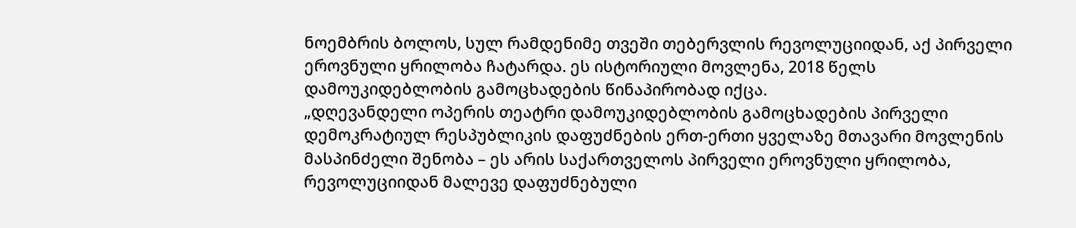ნოემბრის ბოლოს, სულ რამდენიმე თვეში თებერვლის რევოლუციიდან, აქ პირველი ეროვნული ყრილობა ჩატარდა. ეს ისტორიული მოვლენა, 2018 წელს დამოუკიდებლობის გამოცხადების წინაპირობად იქცა.
„დღევანდელი ოპერის თეატრი დამოუკიდებლობის გამოცხადების პირველი დემოკრატიულ რესპუბლიკის დაფუძნების ერთ-ერთი ყველაზე მთავარი მოვლენის მასპინძელი შენობა – ეს არის საქართველოს პირველი ეროვნული ყრილობა, რევოლუციიდან მალევე დაფუძნებული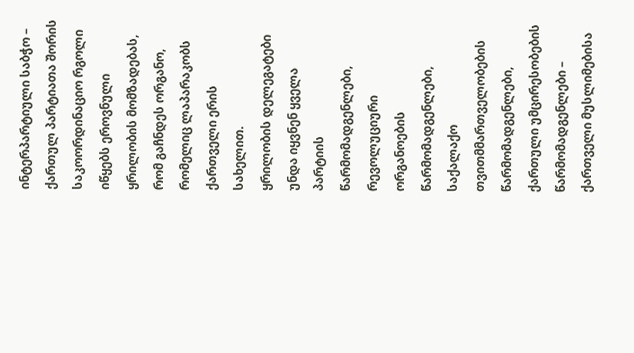ინტერპარტიული საბჭო – ქართულ პარტიათა შორის საკოორდინაციო რგოლი იწყებს ეროვნული ყრილობის მომზადებას, რომ გაჩნდეს ორგანო, რომელიც ლაპარაკობს ქართველი ერის სახელით.
ყრილობის დელეგატები უნდა იყვნენ ყველა პარტიის წარმომადგენლები, რევოლუციური ორგანოების წარმომადგენლები, საქალაქო თვითმმართველობების წარმომადგენლები, ქართული უმცირესობების წარმომადგენლები – ქართველი მუსლიმებისა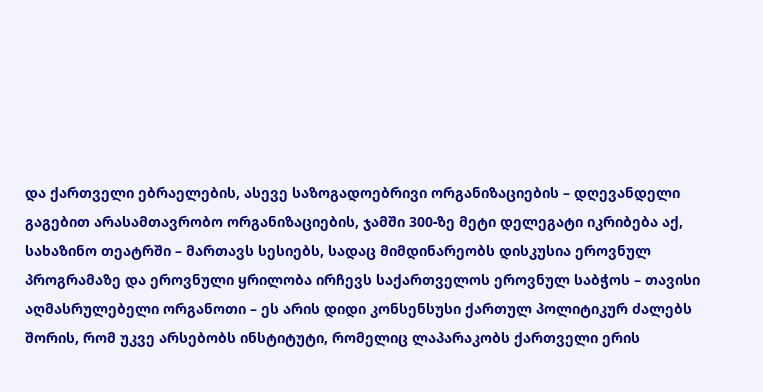და ქართველი ებრაელების, ასევე საზოგადოებრივი ორგანიზაციების – დღევანდელი გაგებით არასამთავრობო ორგანიზაციების, ჯამში 300-ზე მეტი დელეგატი იკრიბება აქ, სახაზინო თეატრში – მართავს სესიებს, სადაც მიმდინარეობს დისკუსია ეროვნულ პროგრამაზე და ეროვნული ყრილობა ირჩევს საქართველოს ეროვნულ საბჭოს – თავისი აღმასრულებელი ორგანოთი – ეს არის დიდი კონსენსუსი ქართულ პოლიტიკურ ძალებს შორის, რომ უკვე არსებობს ინსტიტუტი, რომელიც ლაპარაკობს ქართველი ერის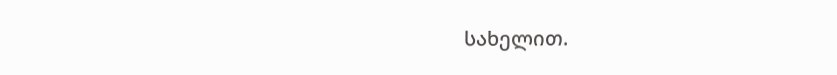სახელით.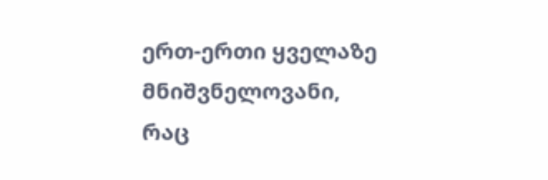ერთ-ერთი ყველაზე მნიშვნელოვანი, რაც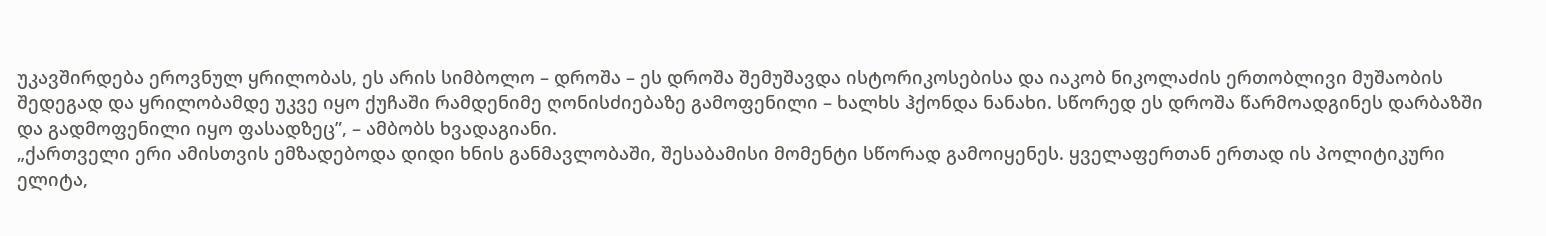უკავშირდება ეროვნულ ყრილობას, ეს არის სიმბოლო – დროშა – ეს დროშა შემუშავდა ისტორიკოსებისა და იაკობ ნიკოლაძის ერთობლივი მუშაობის შედეგად და ყრილობამდე უკვე იყო ქუჩაში რამდენიმე ღონისძიებაზე გამოფენილი – ხალხს ჰქონდა ნანახი. სწორედ ეს დროშა წარმოადგინეს დარბაზში და გადმოფენილი იყო ფასადზეც”, – ამბობს ხვადაგიანი.
„ქართველი ერი ამისთვის ემზადებოდა დიდი ხნის განმავლობაში, შესაბამისი მომენტი სწორად გამოიყენეს. ყველაფერთან ერთად ის პოლიტიკური ელიტა,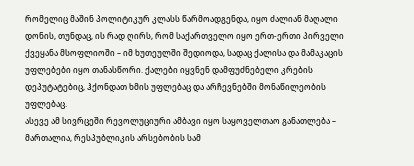რომელიც მაშინ პოლიტიკურ კლასს წარმოადგენდა, იყო ძალიან მაღალი დონის, თუნდაც, ის რად ღირს, რომ საქართველო იყო ერთ-ერთი პირველი ქვეყანა მსოფლიოში – იმ ხუთეულში შედიოდა, სადაც ქალისა და მამაკაცის უფლებები იყო თანასწორი. ქალები იყვნენ დამფუძნებელი კრების დეპუტატებიც, ჰქონდათ ხმის უფლებაც და არჩევნებში მონაწილეობის უფლებაც.
ასევე ამ სივრცეში რევოლუციური ამბავი იყო საყოველთაო განათლება – მართალია, რესპუბლიკის არსებობის სამ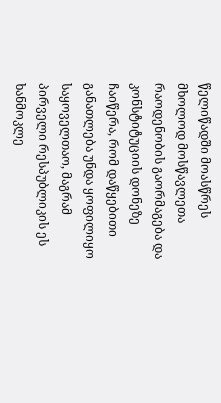წელიწადში მოასწრეს მხოლოდ მოსწავლეთა რაოდენობის გაორმაგება და კონსტიტუციის დონეზე ჩაიწერა, რომ დაწყებითი განათლება უნდა ყოფილიყო საყოველთაო, მაგრამ პირველი რესპუბლიკის ეს ხანმოკლე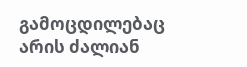გამოცდილებაც არის ძალიან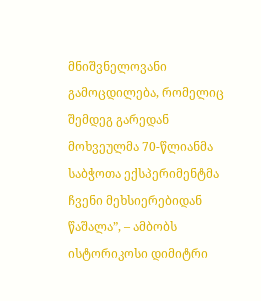მნიშვნელოვანი გამოცდილება, რომელიც შემდეგ გარედან მოხვეულმა 70-წლიანმა საბჭოთა ექსპერიმენტმა ჩვენი მეხსიერებიდან წაშალა”, – ამბობს ისტორიკოსი დიმიტრი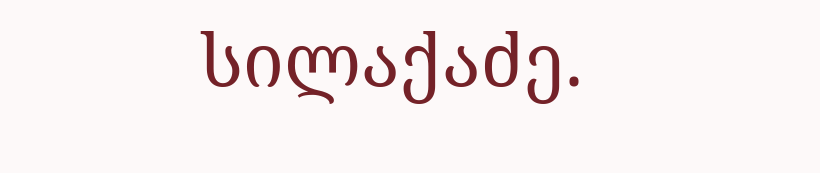სილაქაძე.